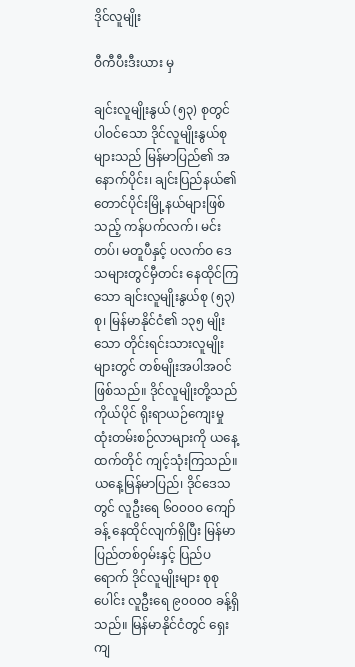ဒိုင်လူမျိုး

ဝီကီပီးဒီးယား မှ

ချင်းလူမျိုးနွယ် (၅၃) စုတွင်ပါဝင်သော ဒိုင်လူမျိုးနွယ်စုများသည် မြန်မာပြည်၏ အနောက်ပိုင်း၊ ချင်းပြည်နယ်၏ တောင်ပိုင်းမြို့နယ်များဖြစ်သည့် ကန်ပက်လက်၊ မင်းတပ်၊ မတူပီနှင့် ပလက်ဝ ဒေသများတွင်မှီတင်း နေထိုင်ကြသော ချင်းလူမျိုးနွယ်စု (၅၃) စု၊ မြန်မာနိုင်ငံ၏ ၁၃၅ မျိုးသော တိုင်းရင်းသားလူမျိုးများတွင် တစ်မျိုးအပါအဝင်ဖြစ်သည်။ ဒိုင်လူမျိုးတို့သည် ကိုယ်ပိုင် ရိုးရာယဉ်ကျေးမှု ထုံးတမ်းစဉ်လာများကို ယနေ့ထက်တိုင် ကျင့်သုံးကြသည်။ ယနေ့မြန်မာပြည်၊ ဒိုင်ဒေသတွင် လူဦးရေ ၆၀၀၀ဝ ကျော်ခန့် နေထိုင်လျက်ရှိပြီး မြန်မာပြည်တစ်ဝှမ်းနှင့် ပြည်ပရောက် ဒိုင်လူမျိုးများ စုစုပေါင်း လူဦးရေ ၉၀၀၀ဝ ခန့်ရှိသည်။ မြန်မာနိုင်ငံတွင် ရှေးကျ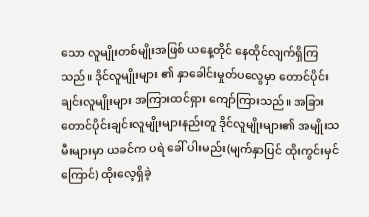သော လူမျိုးတစ်မျိုးအဖြစ် ယနေ့တိုင် နေထိုင်လျက်ရှိကြသည်။ ဒိုင်လူမျိုးများ ၏ နှာခေါင်းမှုတ်ပလွေမှာ တောင်ပိုင်းချင်းလူမျိုးများ အကြားထင်ရှား ကျော်ကြားသည်။ အခြားတောင်ပိုင်းချင်းလူမျိုးများနည်းတူ ဒိုင်လူမျိုးများ၏ အမျိုးသမီးများမှာ ယခင်က ပရဲ ခေါ် ပါးမည်း(မျက်နှာပြင် ထိုးကွင်းမှင်ကြောင်) ထိုးလေ့ရှိခဲ့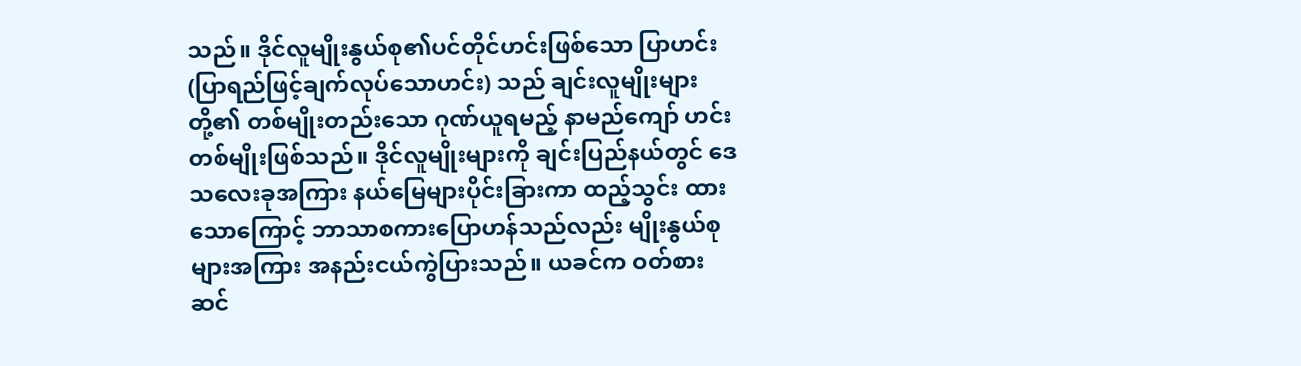သည်။ ဒိုင်လူမျိုးနွယ်စု၏ပင်တိုင်ဟင်းဖြစ်သော ပြာဟင်း (ပြာရည်ဖြင့်ချက်လုပ်သောဟင်း) သည် ချင်းလူမျိုးများ တို့၏ တစ်မျိုးတည်းသော ဂုဏ်ယူရမည့် နာမည်ကျော် ဟင်းတစ်မျိုးဖြစ်သည်။ ဒိုင်လူမျိုးများကို ချင်းပြည်နယ်တွင် ဒေသလေးခုအကြား နယ်မြေများပိုင်းခြားကာ ထည့်သွင်း ထားသောကြောင့် ဘာသာစကားပြောဟန်သည်လည်း မျိုးနွယ်စုများအကြား အနည်းငယ်ကွဲပြားသည်။ ယခင်က ဝတ်စားဆင်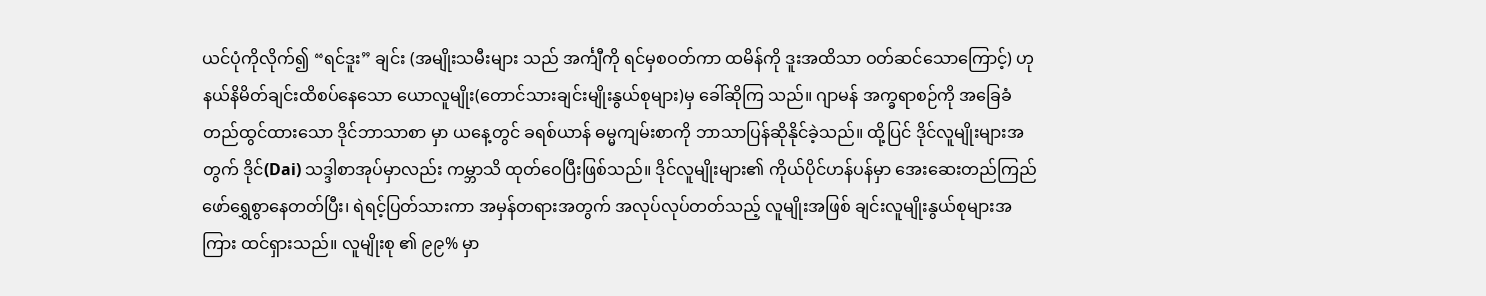ယင်ပုံကိုလိုက်၍ “ရင်ဒူး” ချင်း (အမျိုးသမီးများ သည် အင်္ကျီကို ရင်မှစဝတ်ကာ ထမိန်ကို ဒူးအထိသာ ဝတ်ဆင်သောကြောင့်) ဟုနယ်နိမိတ်ချင်းထိစပ်နေသော ယောလူမျိုး(တောင်သားချင်းမျိုးနွယ်စုများ)မှ ခေါ်ဆိုကြ သည်။ ဂျာမန် အက္ခရာစဉ်ကို အခြေခံတည်ထွင်ထားသော ဒိုင်ဘာသာစာ မှာ ယနေ့တွင် ခရစ်ယာန် ဓမ္မကျမ်းစာကို ဘာသာပြန်ဆိုနိုင်ခဲ့သည်။ ထို့ပြင် ဒိုင်လူမျိုးများအတွက် ဒိုင်(Dai) သဒ္ဒါစာအုပ်မှာလည်း ကမ္ဘာသိ ထုတ်ဝေပြီးဖြစ်သည်။ ဒိုင်လူမျိုးများ၏ ကိုယ်ပိုင်ဟန်ပန်မှာ အေးဆေးတည်ကြည် ဖော်ရွှေစွာနေတတ်ပြီး၊ ရဲရင့်ပြတ်သားကာ အမှန်တရားအတွက် အလုပ်လုပ်တတ်သည့် လူမျိုးအဖြစ် ချင်းလူမျိုးနွယ်စုများအကြား ထင်ရှားသည်။ လူမျိုးစု ၏ ၉၉% မှာ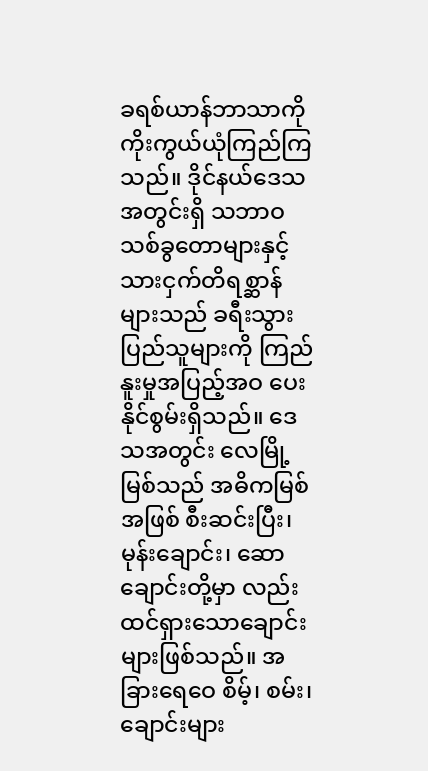ခရစ်ယာန်ဘာသာကို ကိုးကွယ်ယုံကြည်ကြသည်။ ဒိုင်နယ်ဒေသအတွင်းရှိ သဘာဝ သစ်ခွတောများနှင့် သားငှက်တိရစ္ဆာန်များသည် ခရီးသွားပြည်သူများကို ကြည်နူးမှုအပြည့်အဝ ပေးနိုင်စွမ်းရှိသည်။ ဒေသအတွင်း လေမြို့မြစ်သည် အဓိကမြစ်အဖြစ် စီးဆင်းပြီး၊ မုန်းချောင်း၊ ဆောချောင်းတို့မှာ လည်းထင်ရှားသောချောင်းများဖြစ်သည်။ အခြားရေဝေ စိမ့်၊ စမ်း၊ ချောင်းများ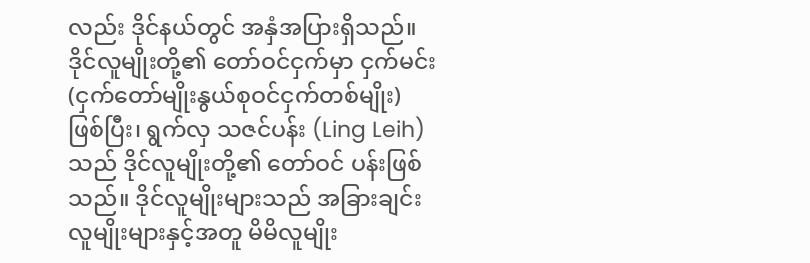လည်း ဒိုင်နယ်တွင် အနှံအပြားရှိသည်။ ဒိုင်လူမျိုးတို့၏ တော်ဝင်ငှက်မှာ ငှက်မင်း (ငှက်တော်မျိုးနွယ်စုဝင်ငှက်တစ်မျိုး) ဖြစ်ပြီး၊ ရွက်လှ သဇင်ပန်း (Ling Leih) သည် ဒိုင်လူမျိုးတို့၏ တော်ဝင် ပန်းဖြစ်သည်။ ဒိုင်လူမျိုးများသည် အခြားချင်းလူမျိုးများနှင့်အတူ မိမိလူမျိုး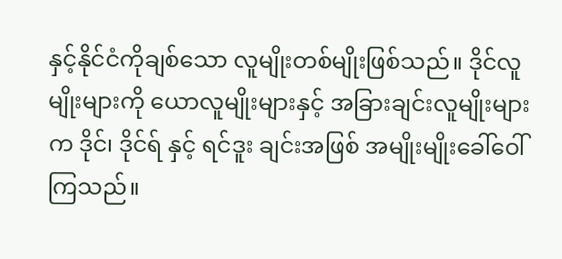နှင့်နိုင်ငံကိုချစ်သော လူမျိုးတစ်မျိုးဖြစ်သည်။ ဒိုင်လူမျိုးများကို ယောလူမျိုးများနှင့် အခြားချင်းလူမျိုးများက ဒိုင်၊ ဒိုင်ရ် နှင့် ရင်ဒူး ချင်းအဖြစ် အမျိုးမျိုးခေါ်ဝေါ်ကြသည်။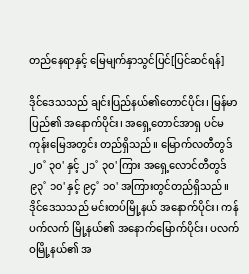တည်နေရာနှင့် မြေမျက်နှာသွင်ပြင်[ပြင်ဆင်ရန်]

ဒိုင်ဒေသသည် ချင်းပြည်နယ်၏တောင်ပိုင်း၊ မြန်မာပြည်၏ အနောက်ပိုင်း၊ အရှေ့တောင်အာရှ ပင်မကုန်းမြေအတွင်း တည်ရှိသည်။ မြောက်လတီတွဒ် ၂၀˚ ၃၀' နှင့် ၂၁˚ ၃၀' ကြား အရှေ့လောင်တီတွဒ် ၉၃˚ ၁၀' နှင့် ၉၄˚ ၁၀' အကြားတွင်တည်ရှိသည်။ ဒိုင်ဒေသသည် မင်းတပ်မြို့နယ် အနောက်ပိုင်း၊ ကန်ပက်လက် မြို့နယ်၏ အနောက်မြောက်ပိုင်း၊ ပလက်ဝမြို့နယ်၏ အ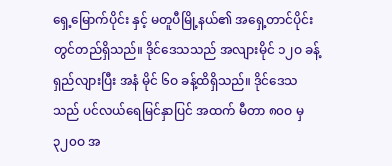ရှေ့မြောက်ပိုင်း နှင့် မတူပီမြို့နယ်၏ အရှေ့တာင်ပိုင်းတွင်တည်ရှိသည်။ ဒိုင်ဒေသသည် အလျားမိုင် ၁၂ဝ ခန့် ရှည်လျားပြီး အနံ မိုင် ၆ဝ ခန့်ထိရှိသည်။ ဒိုင်ဒေသသည် ပင်လယ်ရေမြင်နှာပြင် အထက် မီတာ ၈၀ဝ မှ ၃၂၀ဝ အ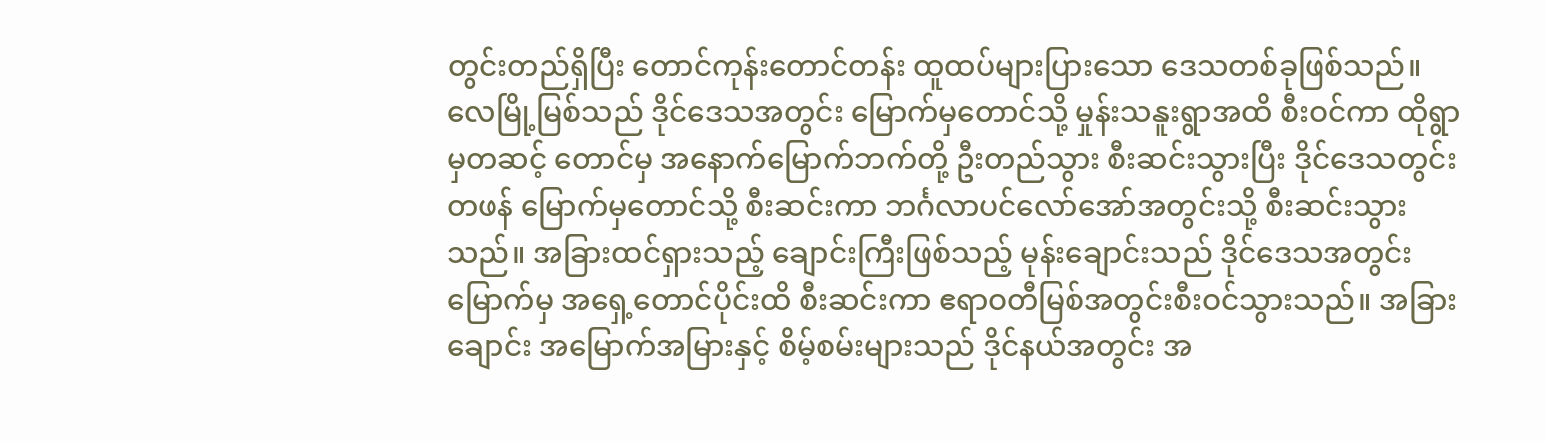တွင်းတည်ရှိပြီး တောင်ကုန်းတောင်တန်း ထူထပ်များပြားသော ဒေသတစ်ခုဖြစ်သည်။ လေမြို့မြစ်သည် ဒိုင်ဒေသအတွင်း မြောက်မှတောင်သို့ မှုန်းသနူးရွာအထိ စီးဝင်ကာ ထိုရွာမှတဆင့် တောင်မှ အနောက်မြောက်ဘက်တို့ ဦးတည်သွား စီးဆင်းသွားပြီး ဒိုင်ဒေသတွင်းတဖန် မြောက်မှတောင်သို့ စီးဆင်းကာ ဘင်္ဂလာပင်လော်အော်အတွင်းသို့ စီးဆင်းသွားသည်။ အခြားထင်ရှားသည့် ချောင်းကြီးဖြစ်သည့် မုန်းချောင်းသည် ဒိုင်ဒေသအတွင်း မြောက်မှ အရှေ့တောင်ပိုင်းထိ စီးဆင်းကာ ဧရာဝတီမြစ်အတွင်းစီးဝင်သွားသည်။ အခြားချောင်း အမြောက်အမြားနှင့် စိမ့်စမ်းများသည် ဒိုင်နယ်အတွင်း အ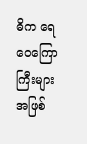ဓိက ရေဝေကြောကြီးများအဖြစ်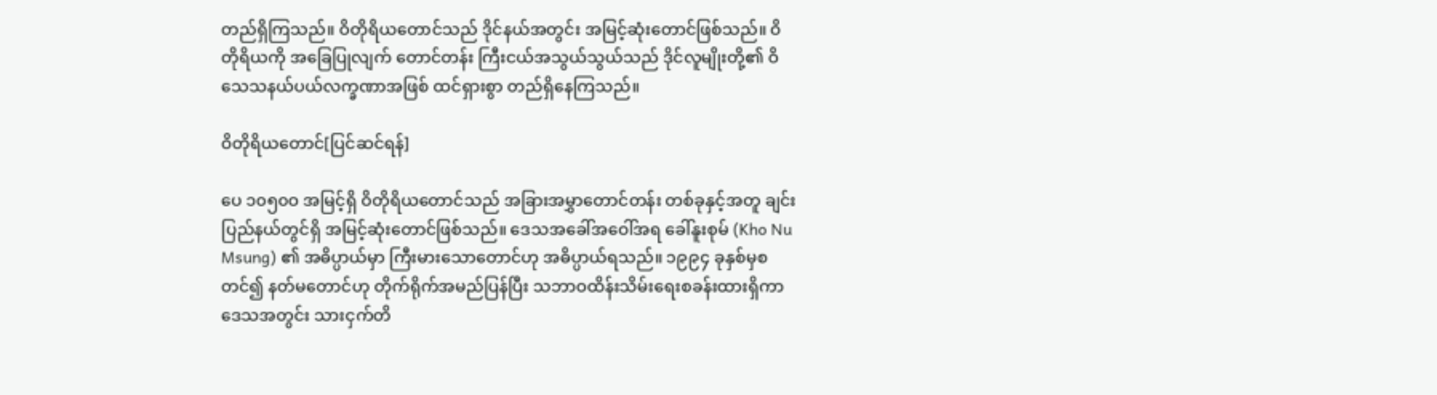တည်ရှိကြသည်။ ဝိတိုရိယတောင်သည် ဒိုင်နယ်အတွင်း အမြင့်ဆုံးတောင်ဖြစ်သည်။ ဝိတိုရိယကို အခြေပြုလျက် တောင်တန်း ကြီးငယ်အသွယ်သွယ်သည် ဒိုင်လူမျိုးတို့၏ ဝိသေသနယ်ပယ်လက္ခဏာအဖြစ် ထင်ရှားစွာ တည်ရှိနေကြသည်။

ဝိတိုရိယတောင်[ပြင်ဆင်ရန်]

ပေ ၁၀၅၀ဝ အမြင့်ရှိ ဝိတိုရိယတောင်သည် အခြားအမွှာတောင်တန်း တစ်ခုနှင့်အတူ ချင်းပြည်နယ်တွင်ရှိ အမြင့်ဆုံးတောင်ဖြစ်သည်။ ဒေသအခေါ်အဝေါ်အရ ခေါ်နူးစုမ် (Kho Nu Msung) ၏ အဓိပ္ပာယ်မှာ ကြီးမားသောတောင်ဟု အဓိပ္ပာယ်ရသည်။ ၁၉၉၄ ခုနှစ်မှစတင်၍ နတ်မတောင်ဟု တိုက်ရိုက်အမည်ပြန်ပြီး သဘာဝထိန်းသိမ်းရေးစခန်းထားရှိကာ ဒေသအတွင်း သားငှက်တိ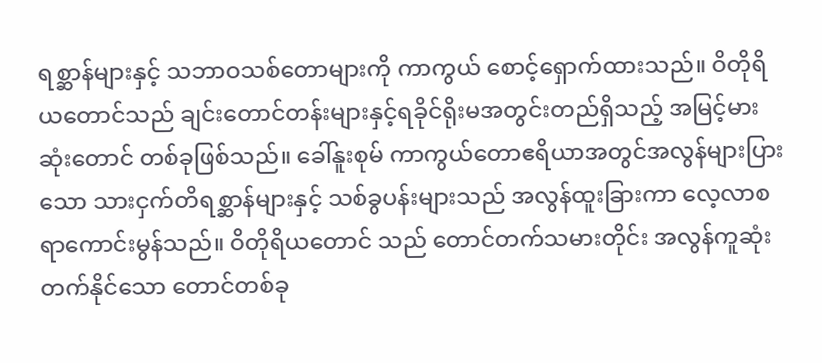ရစ္ဆာန်များနှင့် သဘာဝသစ်တောများကို ကာကွယ် စောင့်ရှောက်ထားသည်။ ဝိတိုရိယတောင်သည် ချင်းတောင်တန်းများနှင့်ရခိုင်ရိုးမအတွင်းတည်ရှိသည့် အမြင့်မားဆုံးတောင် တစ်ခုဖြစ်သည်။ ခေါ်နူးစုမ် ကာကွယ်တောဧရိယာအတွင်အလွန်များပြားသော သားငှက်တိရစ္ဆာန်များနှင့် သစ်ခွပန်းများသည် အလွန်ထူးခြားကာ လေ့လာစရာကောင်းမွန်သည်။ ဝိတိုရိယတောင် သည် တောင်တက်သမားတိုင်း အလွန်ကူဆုံးတက်နိုင်သော တောင်တစ်ခု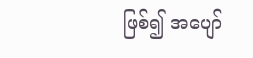ဖြစ်၍ အပျော်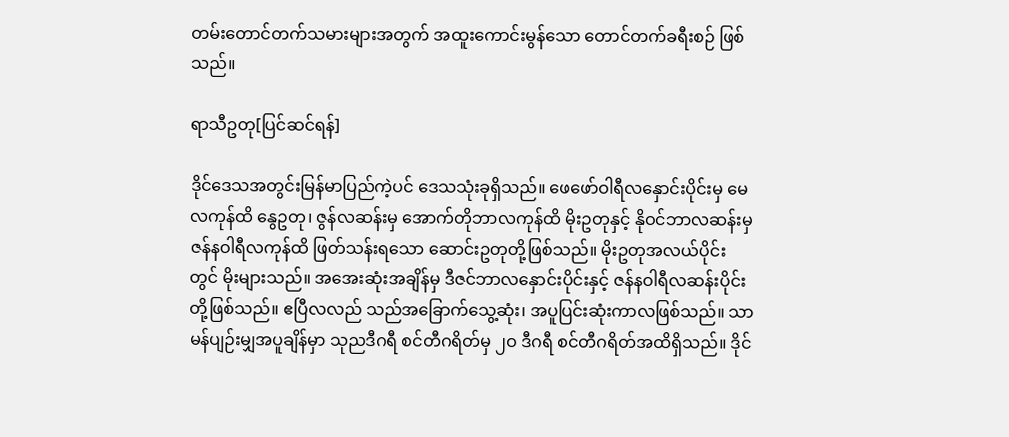တမ်းတောင်တက်သမားများအတွက် အထူးကောင်းမွန်သော တောင်တက်ခရီးစဉ် ဖြစ်သည်။

ရာသီဥတု[ပြင်ဆင်ရန်]

ဒိုင်ဒေသအတွင်းမြန်မာပြည်ကဲ့ပင် ဒေသသုံးခုရှိသည်။ ဖေဖော်ဝါရီလနှောင်းပိုင်းမှ မေလကုန်ထိ နွေဥတု၊ ဇွန်လဆန်းမှ အောက်တိုဘာလကုန်ထိ မိုးဥတုနှင့် နိုဝင်ဘာလဆန်းမှ ဇန်နဝါရီလကုန်ထိ ဖြတ်သန်းရသော ဆောင်းဥတုတို့ဖြစ်သည်။ မိုးဥတုအလယ်ပိုင်း တွင် မိုးများသည်။ အအေးဆုံးအချိန်မှ ဒီဇင်ဘာလနှောင်းပိုင်းနှင့် ဇန်နဝါရီလဆန်းပိုင်းတို့ဖြစ်သည်။ ဧပြီလလည် သည်အခြောက်သွေ့ဆုံး၊ အပူပြင်းဆုံးကာလဖြစ်သည်။ သာမန်ပျဉ်းမျှအပူချိန်မှာ သုညဒီဂရီ စင်တီဂရိတ်မှ ၂ဝ ဒီဂရီ စင်တီဂရိတ်အထိရှိသည်။ ဒိုင်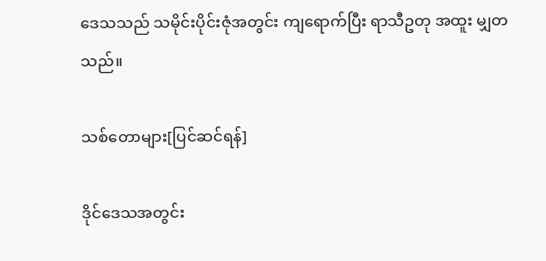ဒေသသည် သမိုင်းပိုင်းဇုံအတွင်း ကျရောက်ပြီး ရာသီဥတု အထူး မျှတသည်။

သစ်တောများ[ပြင်ဆင်ရန်]

ဒိုင်ဒေသအတွင်း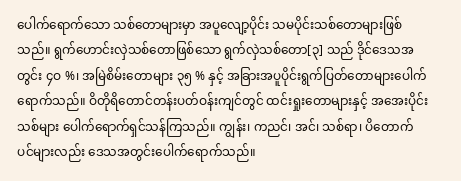ပေါက်ရောက်သော သစ်တောများမှာ အပူလျော့ပိုင်း သမပိုင်းသစ်တောများဖြစ်သည်။ ရွက်ဟောင်းလှဲသစ်တောဖြစ်သော ရွက်လှဲသစ်တော[၃] သည် ဒိုင်ဒေသအတွင်း ၄ဝ %၊ အမြဲစိမ်းတောများ ၃၅ % နှင့် အခြားအပူပိုင်းရွက်ပြတ်တောများပေါက်ရောက်သည်။ ဝိတိုရိတောင်တန်းပတ်ဝန်းကျင်တွင် ထင်းရှုးတောများနှင့် အအေးပိုင်းသစ်များ ပေါက်ရောက်ရှင်သန်ကြသည်။ ကျွန်း၊ ကညင်၊ အင်၊ သစ်ရာ၊ ပိတောက် ပင်များလည်း ဒေသအတွင်းပေါက်ရောက်သည်။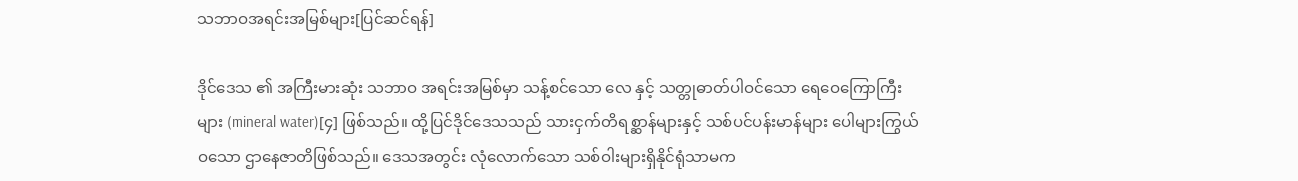သဘာဝအရင်းအမြစ်များ[ပြင်ဆင်ရန်]

ဒိုင်ဒေသ ၏ အကြီးမားဆုံး သဘာဝ အရင်းအမြစ်မှာ သန့်စင်သော လေ နှင့် သတ္တုဓာတ်ပါဝင်သော ရေဝေကြောကြီးများ (mineral water)[၄] ဖြစ်သည်။ ထို့ပြင်ဒိုင်ဒေသသည် သားငှက်တိရစ္ဆာန်များနှင့် သစ်ပင်ပန်းမာန်များ ပေါများကြွယ်ဝသော ဌာနေဇာတိဖြစ်သည်။ ဒေသအတွင်း လုံလောက်သော သစ်ဝါးများရှိနိုင်ရုံသာမက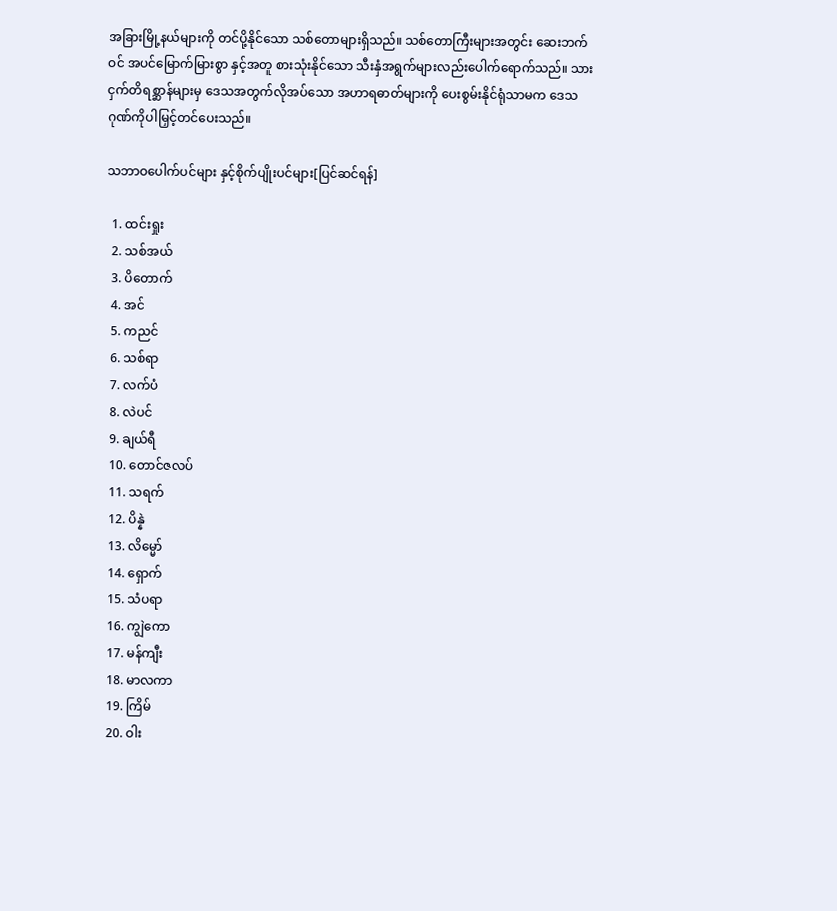အခြားမြို့နယ်များကို တင်ပို့နိုင်သော သစ်တောများရှိသည်။ သစ်တောကြီးများအတွင်း ဆေးဘက်ဝင် အပင်မြောက်မြားစွာ နှင့်အတူ စားသုံးနိုင်သော သီးနှံအရွက်များလည်းပေါက်ရောက်သည်။ သားငှက်တိရစ္ဆာန်များမှ ဒေသအတွက်လိုအပ်သော အဟာရဓာတ်များကို ပေးစွမ်းနိုင်ရုံသာမက ဒေသဂုဏ်ကိုပါမြှင့်တင်ပေးသည်။

သဘာဝပေါက်ပင်များ နှင့်စိုက်ပျိုးပင်များ[ပြင်ဆင်ရန်]

  1. ထင်းရှုး
  2. သစ်အယ်
  3. ပိတောက်
  4. အင်
  5. ကညင်
  6. သစ်ရာ
  7. လက်ပံ
  8. လဲပင်
  9. ချယ်ရီ
  10. တောင်ဇလပ်
  11. သရက်
  12. ပိန္နဲ
  13. လိမ္မော်
  14. ရှောက်
  15. သံပရာ
  16. ကျွဲကော
  17. မန်ကျီး
  18. မာလကာ
  19. ကြိမ်
  20. ဝါး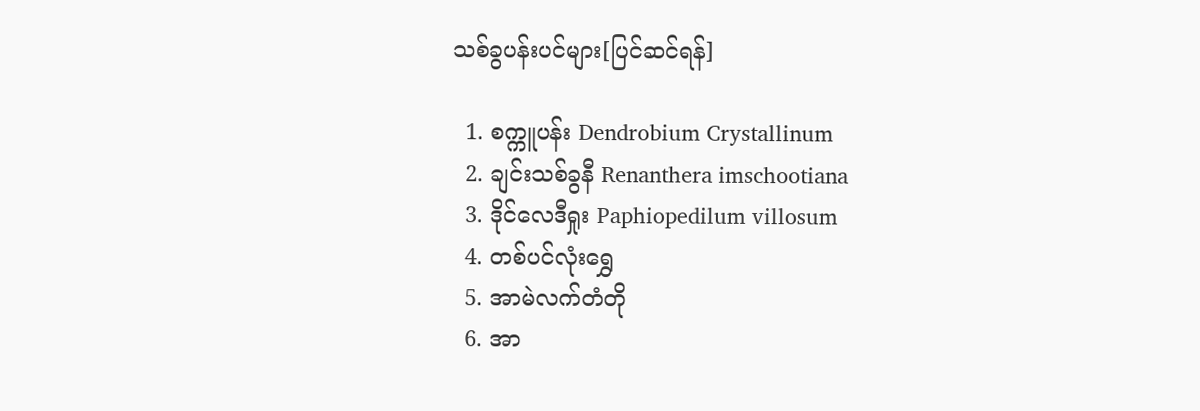သစ်ခွပန်းပင်များ[ပြင်ဆင်ရန်]

  1. စက္ကူပန်း Dendrobium Crystallinum
  2. ချင်းသစ်ခွနီ Renanthera imschootiana
  3. ဒိုင်လေဒီရှုး Paphiopedilum villosum
  4. တစ်ပင်လုံးရွှေ
  5. အာမဲလက်တံတို
  6. အာ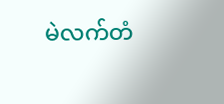မဲလက်တံ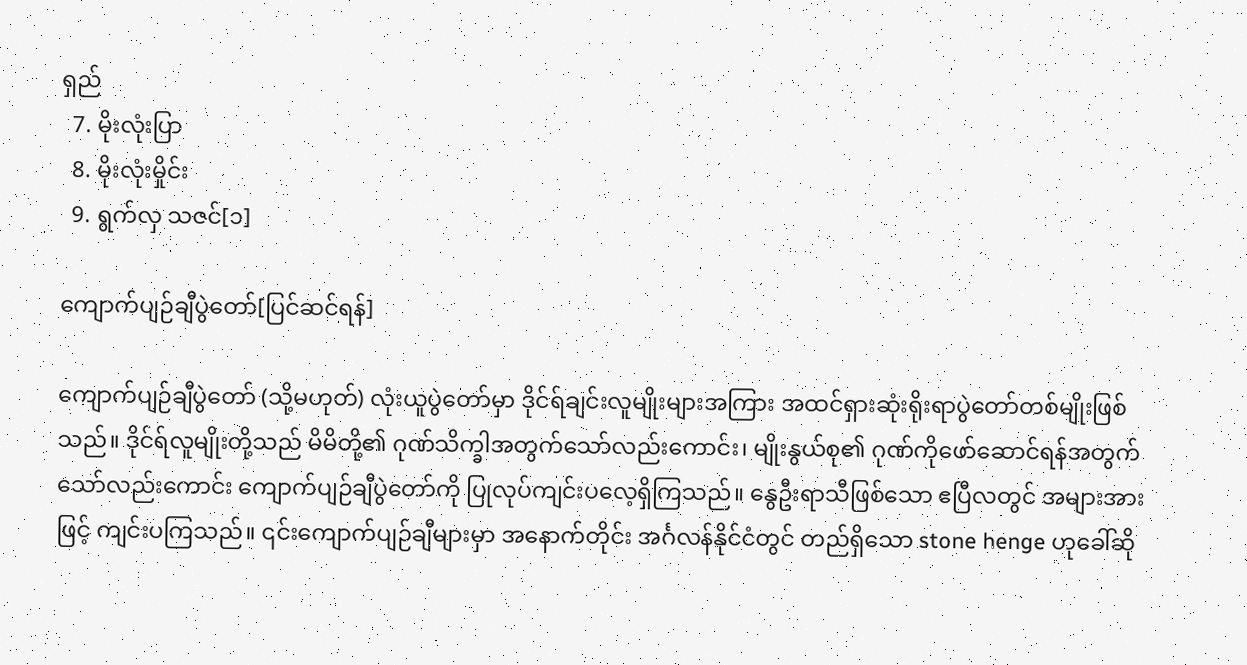ရှည်
  7. မိုးလုံးပြာ
  8. မိုးလုံးမှိုင်း
  9. ရွက်လှ သဇင်[၁]

ကျောက်ပျဉ်ချီပွဲတော်[ပြင်ဆင်ရန်]

ကျောက်ပျဉ်ချီပွဲတော် (သို့မဟုတ်) လုံးယူပွဲတော်မှာ ဒိုင်ရ်ချင်းလူမျိုးများအကြား အထင်ရှားဆုံးရိုးရာပွဲတော်တစ်မျိုးဖြစ်သည်။ ဒိုင်ရ်လူမျိုးတို့သည် မိမိတို့၏ ဂုဏ်သိက္ခါအတွက်သော်လည်းကောင်း၊ မျိုးနွယ်စု၏ ဂုဏ်ကိုဖော်ဆောင်ရန်အတွက်သော်လည်းကောင်း ကျောက်ပျဉ်ချီပွဲတော်ကို ပြုလုပ်ကျင်းပလေ့ရှိကြသည်။ နွေဦးရာသီဖြစ်သော ဧပြီလတွင် အများအားဖြင့် ကျင်းပကြသည်။ ၎င်းကျောက်ပျဉ်ချီများမှာ အနောက်တိုင်း အင်္ဂလန်နိုင်ငံတွင် တည်ရှိသော stone henge ဟုခေါ်ဆို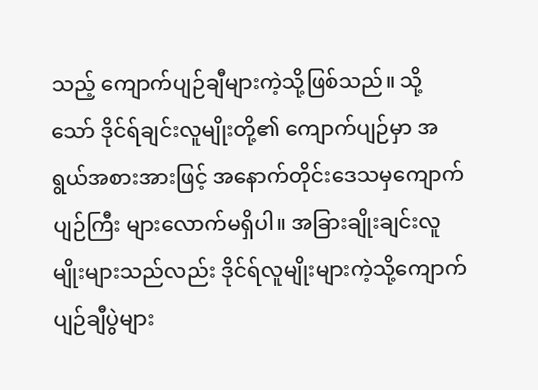သည့် ကျောက်ပျဉ်ချီများကဲ့သို့ဖြစ်သည်။ သို့သော် ဒိုင်ရ်ချင်းလူမျိုးတို့၏ ကျောက်ပျဉ်မှာ အရွယ်အစားအားဖြင့် အနောက်တိုင်းဒေသမှကျောက်ပျဉ်ကြီး များလောက်မရှိပါ။ အခြားချိုးချင်းလူမျိုးများသည်လည်း ဒိုင်ရ်လူမျိုးများကဲ့သို့ကျောက်ပျဉ်ချီပွဲများ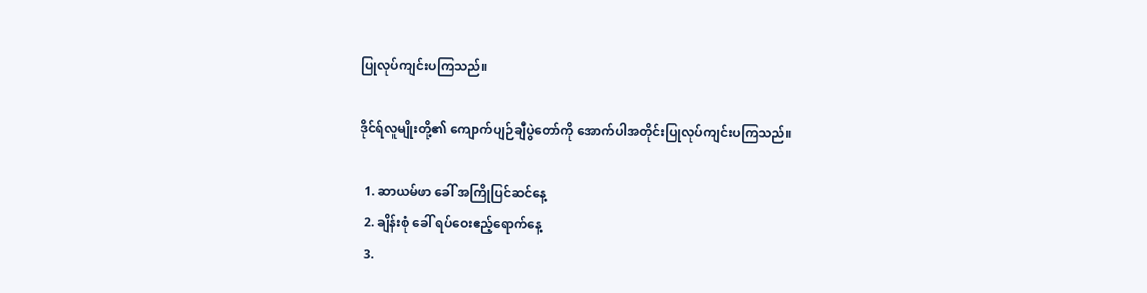ပြုလုပ်ကျင်းပကြသည်။

ဒိုင်ရ်လူမျိုးတို့၏ ကျောက်ပျဉ်ချီပွဲတော်ကို အောက်ပါအတိုင်းပြုလုပ်ကျင်းပကြသည်။

  1. ဆာယမ်ဖာ ခေါ် အကြိုပြင်ဆင်နေ့
  2. ချိန်းစုံ ခေါ် ရပ်ဝေးဧည့်ရောက်နေ့
  3.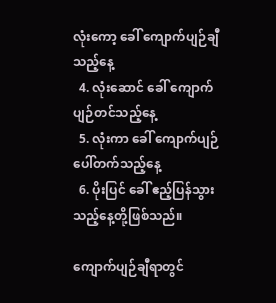လုံးကော့ ခေါ် ကျောက်ပျဉ်ချီသည့်နေ့
  4. လုံးဆောင် ခေါ် ကျောက်ပျဉ်တင်သည့်နေ့
  5. လုံးကာ ခေါ် ကျောက်ပျဉ်ပေါ်တက်သည့်နေ့
  6. ပိုးပြင် ခေါ် ဧည့်ပြန်သွားသည့်နေ့တို့ဖြစ်သည်။

ကျောက်ပျဉ်ချီရာတွင်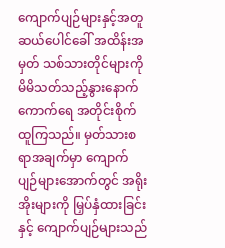ကျောက်ပျဉ်များနှင့်အတူ ဆယ်ပေါင်ခေါ် အထိန်းအမှတ် သစ်သားတိုင်များကို မိမိသတ်သည့်နွားနောက်ကောက်ရေ အတိုင်းစိုက်ထူကြသည်။ မှတ်သားစရာအချက်မှာ ကျောက်ပျဉ်များအောက်တွင် အရိုးအိုးများကို မြှပ်နှံထားခြင်းနှင့် ကျောက်ပျဉ်များသည်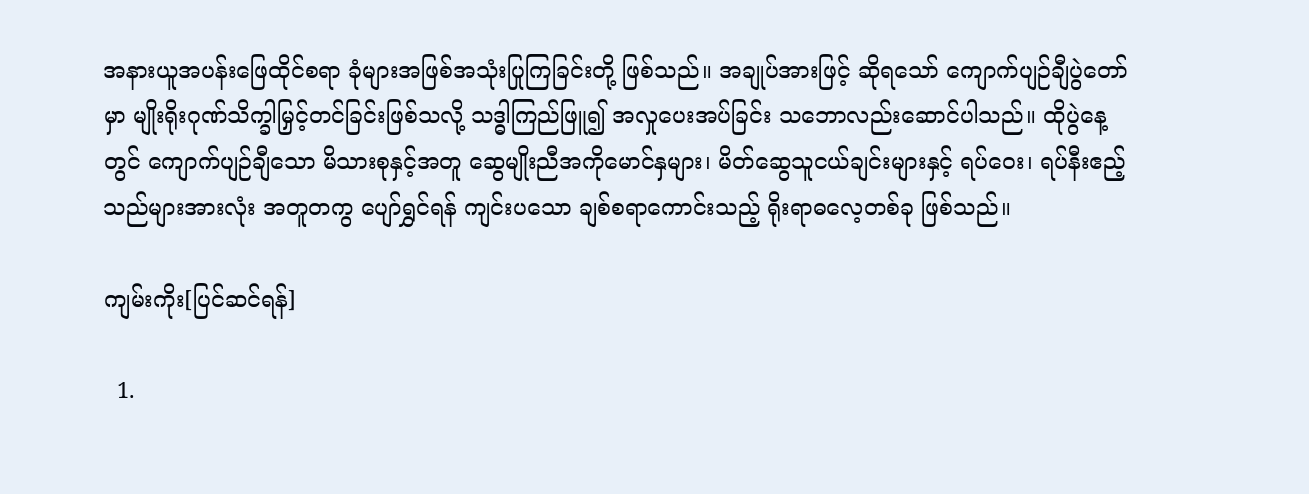အနားယူအပန်းဖြေထိုင်စရာ ခုံများအဖြစ်အသုံးပြုကြခြင်းတို့ ဖြစ်သည်။ အချုပ်အားဖြင့် ဆိုရသော် ကျောက်ပျဉ်ချီပွဲတော်မှာ မျိုးရိုးဂုဏ်သိက္ခါမြှင့်တင်ခြင်းဖြစ်သလို့ သဒ္ဓါကြည်ဖြူ၍ အလှုပေးအပ်ခြင်း သဘောလည်းဆောင်ပါသည်။ ထိုပွဲနေ့တွင် ကျောက်ပျဉ်ချီသော မိသားစုနှင့်အတူ ဆွေမျိုးညီအကိုမောင်နှများ၊ မိတ်ဆွေသူငယ်ချင်းများနှင့် ရပ်ဝေး၊ ရပ်နီးဧည့်သည်များအားလုံး အတူတကွ ပျော်ရွှင်ရန် ကျင်းပသော ချစ်စရာကောင်းသည့် ရိုးရာဓလေ့တစ်ခု ဖြစ်သည်။

ကျမ်းကိုး[ပြင်ဆင်ရန်]

  1.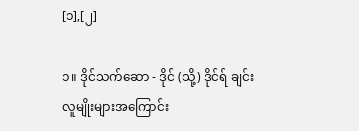[၁],[၂]

၁။ ဒိုင်သက်ဆော - ဒိုင် (သို့) ဒိုင်ရ် ချင်းလူမျိုးများအကြောင်း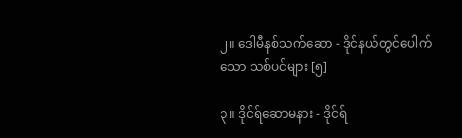၂။ ဒေါမီနစ်သက်ဆော - ဒိုင်နယ်တွင်ပေါက်သော သစ်ပင်များ [၅]

၃။ ဒိုင်ရ်ဆောမနား - ဒိုင်ရ်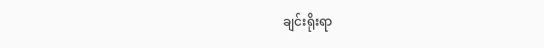ချင်းရိုးရာ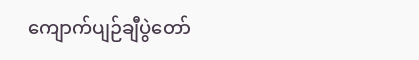ကျောက်ပျဉ်ချီပွဲတော်